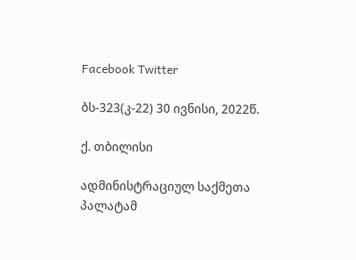Facebook Twitter

ბს-323(კ-22) 30 ივნისი, 2022წ.

ქ. თბილისი

ადმინისტრაციულ საქმეთა პალატამ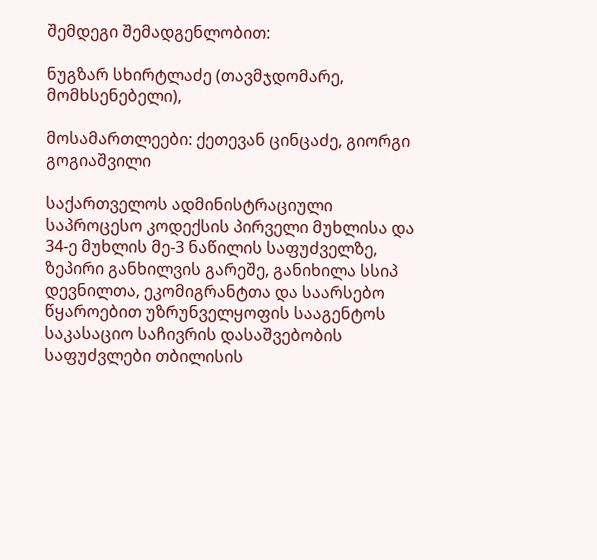შემდეგი შემადგენლობით:

ნუგზარ სხირტლაძე (თავმჯდომარე, მომხსენებელი),

მოსამართლეები: ქეთევან ცინცაძე, გიორგი გოგიაშვილი

საქართველოს ადმინისტრაციული საპროცესო კოდექსის პირველი მუხლისა და 34-ე მუხლის მე-3 ნაწილის საფუძველზე, ზეპირი განხილვის გარეშე, განიხილა სსიპ დევნილთა, ეკომიგრანტთა და საარსებო წყაროებით უზრუნველყოფის სააგენტოს საკასაციო საჩივრის დასაშვებობის საფუძვლები თბილისის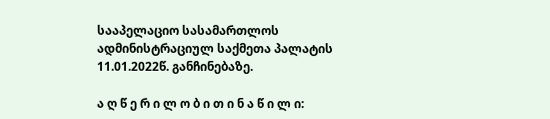სააპელაციო სასამართლოს ადმინისტრაციულ საქმეთა პალატის 11.01.2022წ. განჩინებაზე.

ა ღ წ ე რ ი ლ ო ბ ი თ ი ნ ა წ ი ლ ი: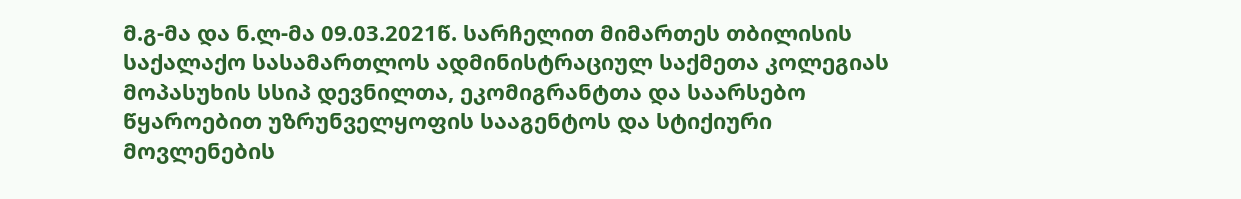მ.გ-მა და ნ.ლ-მა 09.03.2021წ. სარჩელით მიმართეს თბილისის საქალაქო სასამართლოს ადმინისტრაციულ საქმეთა კოლეგიას მოპასუხის სსიპ დევნილთა, ეკომიგრანტთა და საარსებო წყაროებით უზრუნველყოფის სააგენტოს და სტიქიური მოვლენების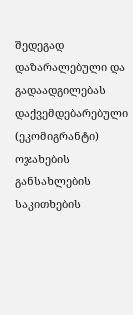შედეგად დაზარალებული და გადაადგილებას დაქვემდებარებული (ეკომიგრანტი) ოჯახების განსახლების საკითხების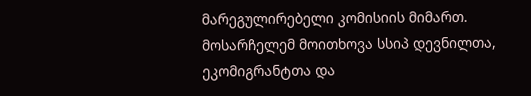მარეგულირებელი კომისიის მიმართ. მოსარჩელემ მოითხოვა სსიპ დევნილთა, ეკომიგრანტთა და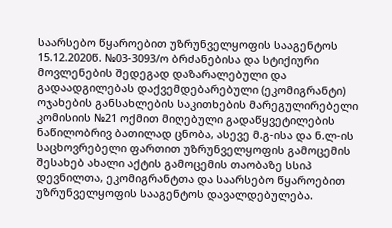საარსებო წყაროებით უზრუნველყოფის სააგენტოს 15.12.2020წ. №03-3093/ო ბრძანებისა და სტიქიური მოვლენების შედეგად დაზარალებული და გადაადგილებას დაქვემდებარებული (ეკომიგრანტი) ოჯახების განსახლების საკითხების მარეგულირებელი კომისიის №21 ოქმით მიღებული გადაწყვეტილების ნაწილობრივ ბათილად ცნობა, ასევე მ.გ-ისა და ნ.ლ-ის საცხოვრებელი ფართით უზრუნველყოფის გამოცემის შესახებ ახალი აქტის გამოცემის თაობაზე სსიპ დევნილთა, ეკომიგრანტთა და საარსებო წყაროებით უზრუნველყოფის სააგენტოს დავალდებულება.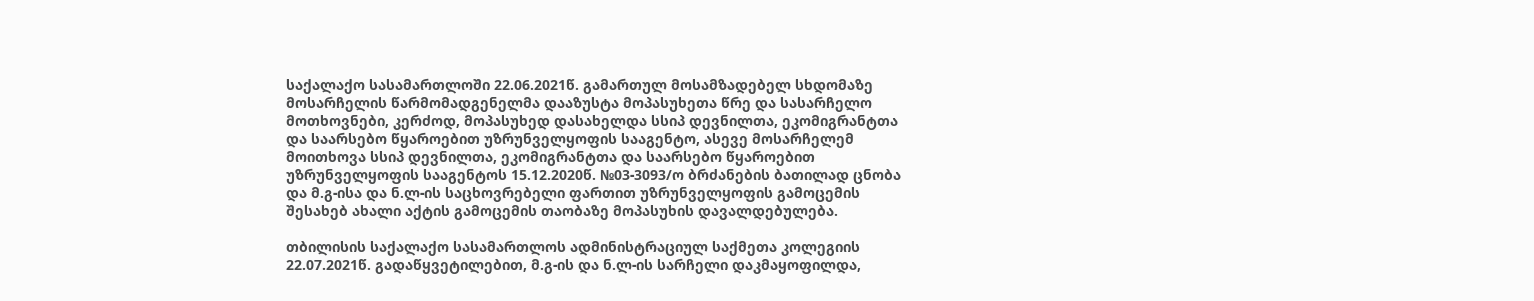საქალაქო სასამართლოში 22.06.2021წ. გამართულ მოსამზადებელ სხდომაზე მოსარჩელის წარმომადგენელმა დააზუსტა მოპასუხეთა წრე და სასარჩელო მოთხოვნები, კერძოდ, მოპასუხედ დასახელდა სსიპ დევნილთა, ეკომიგრანტთა და საარსებო წყაროებით უზრუნველყოფის სააგენტო, ასევე მოსარჩელემ მოითხოვა სსიპ დევნილთა, ეკომიგრანტთა და საარსებო წყაროებით უზრუნველყოფის სააგენტოს 15.12.2020წ. №03-3093/ო ბრძანების ბათილად ცნობა და მ.გ-ისა და ნ.ლ-ის საცხოვრებელი ფართით უზრუნველყოფის გამოცემის შესახებ ახალი აქტის გამოცემის თაობაზე მოპასუხის დავალდებულება.

თბილისის საქალაქო სასამართლოს ადმინისტრაციულ საქმეთა კოლეგიის 22.07.2021წ. გადაწყვეტილებით, მ.გ-ის და ნ.ლ-ის სარჩელი დაკმაყოფილდა,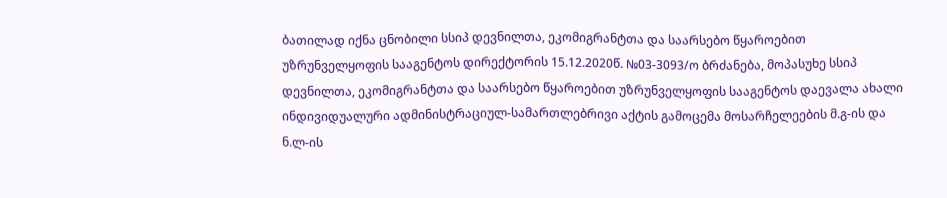ბათილად იქნა ცნობილი სსიპ დევნილთა, ეკომიგრანტთა და საარსებო წყაროებით უზრუნველყოფის სააგენტოს დირექტორის 15.12.2020წ. №03-3093/ო ბრძანება, მოპასუხე სსიპ დევნილთა, ეკომიგრანტთა და საარსებო წყაროებით უზრუნველყოფის სააგენტოს დაევალა ახალი ინდივიდუალური ადმინისტრაციულ-სამართლებრივი აქტის გამოცემა მოსარჩელეების მ.გ-ის და ნ.ლ-ის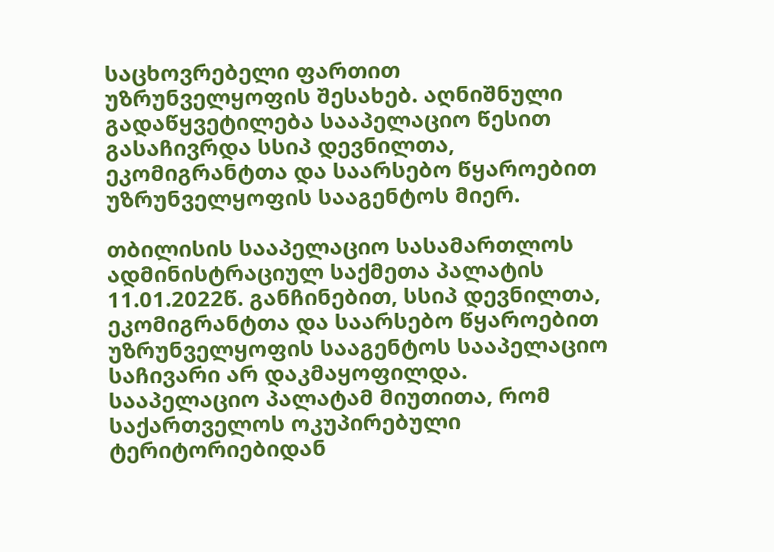საცხოვრებელი ფართით უზრუნველყოფის შესახებ. აღნიშნული გადაწყვეტილება სააპელაციო წესით გასაჩივრდა სსიპ დევნილთა, ეკომიგრანტთა და საარსებო წყაროებით უზრუნველყოფის სააგენტოს მიერ.

თბილისის სააპელაციო სასამართლოს ადმინისტრაციულ საქმეთა პალატის 11.01.2022წ. განჩინებით, სსიპ დევნილთა, ეკომიგრანტთა და საარსებო წყაროებით უზრუნველყოფის სააგენტოს სააპელაციო საჩივარი არ დაკმაყოფილდა. სააპელაციო პალატამ მიუთითა, რომ საქართველოს ოკუპირებული ტერიტორიებიდან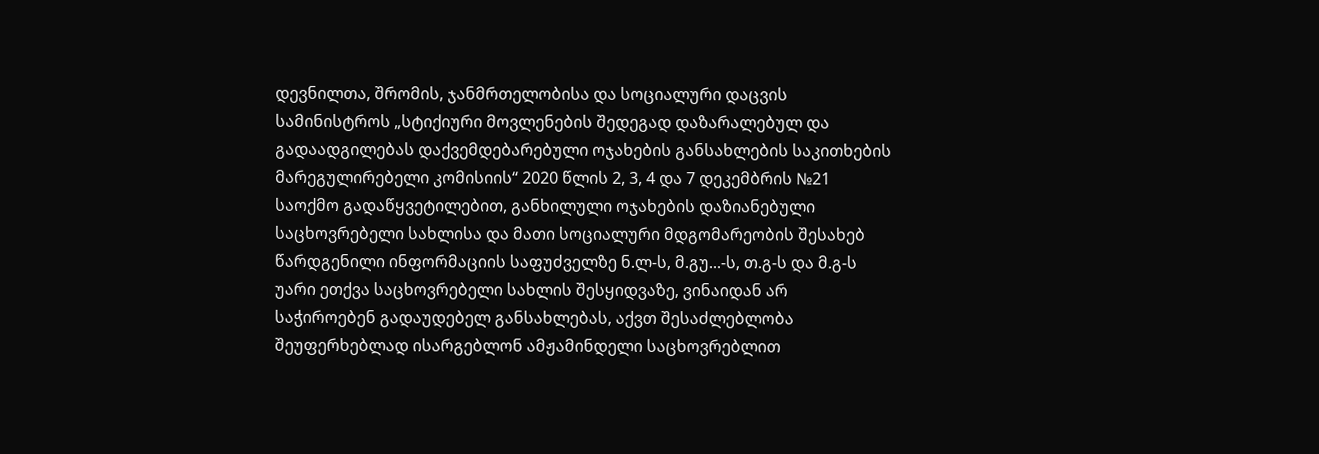დევნილთა, შრომის, ჯანმრთელობისა და სოციალური დაცვის სამინისტროს „სტიქიური მოვლენების შედეგად დაზარალებულ და გადაადგილებას დაქვემდებარებული ოჯახების განსახლების საკითხების მარეგულირებელი კომისიის“ 2020 წლის 2, 3, 4 და 7 დეკემბრის №21 საოქმო გადაწყვეტილებით, განხილული ოჯახების დაზიანებული საცხოვრებელი სახლისა და მათი სოციალური მდგომარეობის შესახებ წარდგენილი ინფორმაციის საფუძველზე ნ.ლ-ს, მ.გუ...-ს, თ.გ-ს და მ.გ-ს უარი ეთქვა საცხოვრებელი სახლის შესყიდვაზე, ვინაიდან არ საჭიროებენ გადაუდებელ განსახლებას, აქვთ შესაძლებლობა შეუფერხებლად ისარგებლონ ამჟამინდელი საცხოვრებლით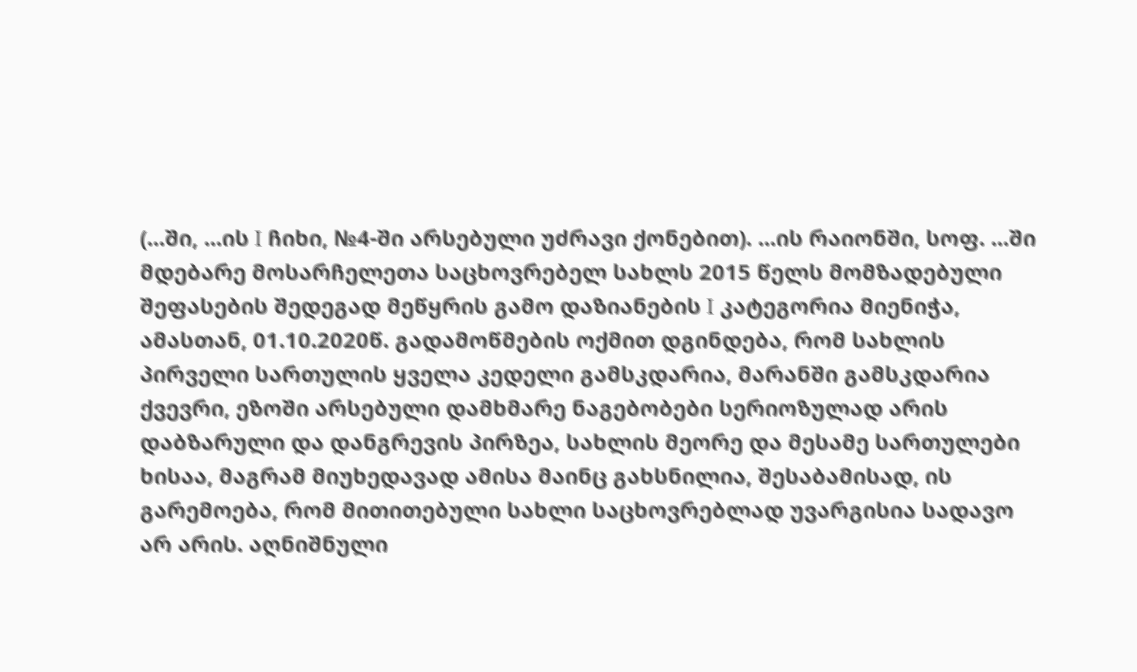(...ში, ...ის I ჩიხი, №4-ში არსებული უძრავი ქონებით). ...ის რაიონში, სოფ. ...ში მდებარე მოსარჩელეთა საცხოვრებელ სახლს 2015 წელს მომზადებული შეფასების შედეგად მეწყრის გამო დაზიანების I კატეგორია მიენიჭა, ამასთან, 01.10.2020წ. გადამოწმების ოქმით დგინდება, რომ სახლის პირველი სართულის ყველა კედელი გამსკდარია, მარანში გამსკდარია ქვევრი, ეზოში არსებული დამხმარე ნაგებობები სერიოზულად არის დაბზარული და დანგრევის პირზეა, სახლის მეორე და მესამე სართულები ხისაა, მაგრამ მიუხედავად ამისა მაინც გახსნილია, შესაბამისად, ის გარემოება, რომ მითითებული სახლი საცხოვრებლად უვარგისია სადავო არ არის. აღნიშნული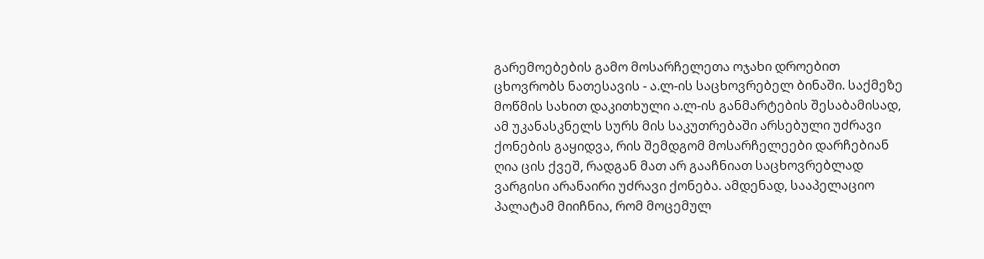გარემოებების გამო მოსარჩელეთა ოჯახი დროებით ცხოვრობს ნათესავის - ა.ლ-ის საცხოვრებელ ბინაში. საქმეზე მოწმის სახით დაკითხული ა.ლ-ის განმარტების შესაბამისად, ამ უკანასკნელს სურს მის საკუთრებაში არსებული უძრავი ქონების გაყიდვა, რის შემდგომ მოსარჩელეები დარჩებიან ღია ცის ქვეშ, რადგან მათ არ გააჩნიათ საცხოვრებლად ვარგისი არანაირი უძრავი ქონება. ამდენად, სააპელაციო პალატამ მიიჩნია, რომ მოცემულ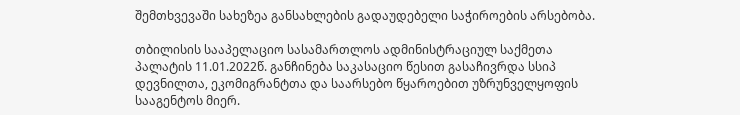შემთხვევაში სახეზეა განსახლების გადაუდებელი საჭიროების არსებობა.

თბილისის სააპელაციო სასამართლოს ადმინისტრაციულ საქმეთა პალატის 11.01.2022წ. განჩინება საკასაციო წესით გასაჩივრდა სსიპ დევნილთა, ეკომიგრანტთა და საარსებო წყაროებით უზრუნველყოფის სააგენტოს მიერ.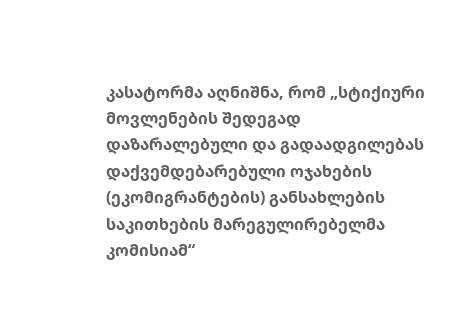კასატორმა აღნიშნა, რომ „სტიქიური მოვლენების შედეგად დაზარალებული და გადაადგილებას დაქვემდებარებული ოჯახების (ეკომიგრანტების) განსახლების საკითხების მარეგულირებელმა კომისიამ“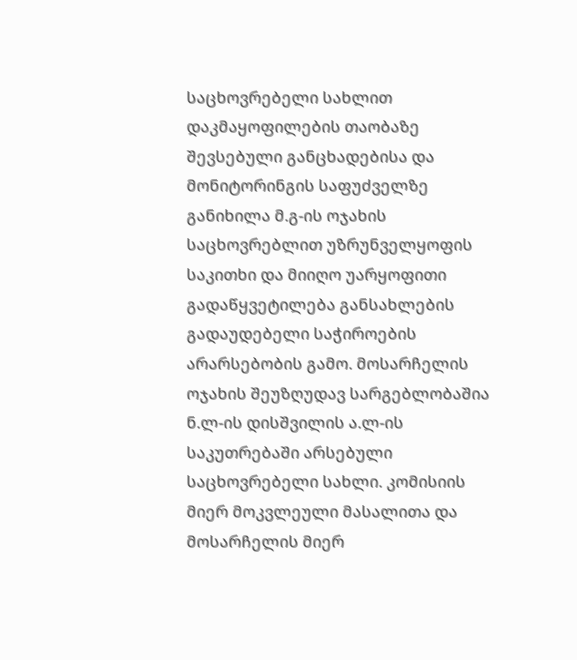საცხოვრებელი სახლით დაკმაყოფილების თაობაზე შევსებული განცხადებისა და მონიტორინგის საფუძველზე განიხილა მ.გ-ის ოჯახის საცხოვრებლით უზრუნველყოფის საკითხი და მიიღო უარყოფითი გადაწყვეტილება განსახლების გადაუდებელი საჭიროების არარსებობის გამო. მოსარჩელის ოჯახის შეუზღუდავ სარგებლობაშია ნ.ლ-ის დისშვილის ა.ლ-ის საკუთრებაში არსებული საცხოვრებელი სახლი. კომისიის მიერ მოკვლეული მასალითა და მოსარჩელის მიერ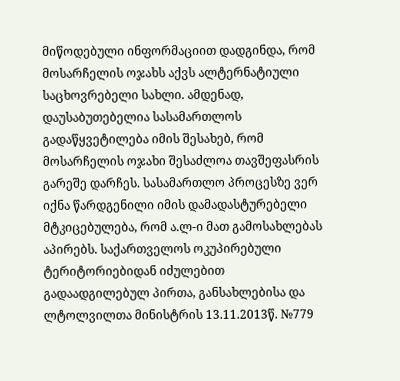მიწოდებული ინფორმაციით დადგინდა, რომ მოსარჩელის ოჯახს აქვს ალტერნატიული საცხოვრებელი სახლი. ამდენად, დაუსაბუთებელია სასამართლოს გადაწყვეტილება იმის შესახებ, რომ მოსარჩელის ოჯახი შესაძლოა თავშეფასრის გარეშე დარჩეს. სასამართლო პროცესზე ვერ იქნა წარდგენილი იმის დამადასტურებელი მტკიცებულება, რომ ა.ლ-ი მათ გამოსახლებას აპირებს. საქართველოს ოკუპირებული ტერიტორიებიდან იძულებით გადაადგილებულ პირთა, განსახლებისა და ლტოლვილთა მინისტრის 13.11.2013წ. №779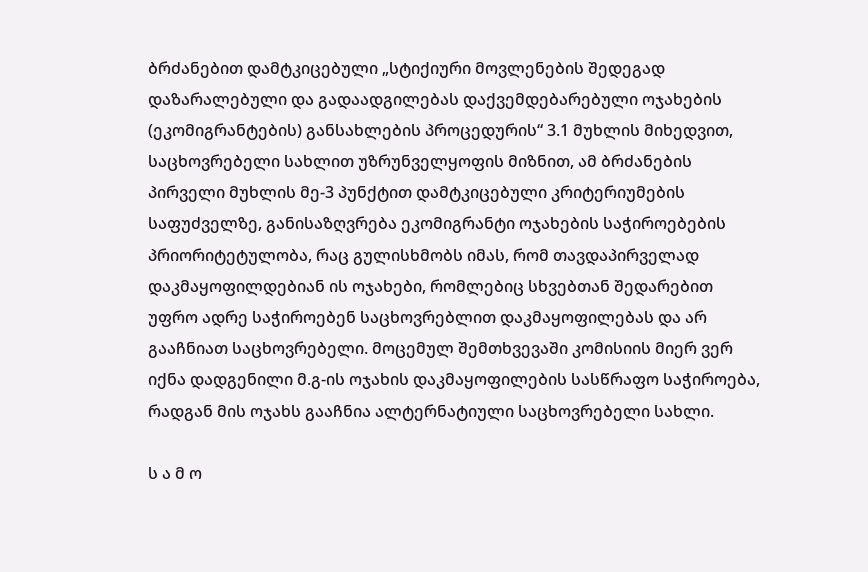ბრძანებით დამტკიცებული „სტიქიური მოვლენების შედეგად დაზარალებული და გადაადგილებას დაქვემდებარებული ოჯახების (ეკომიგრანტების) განსახლების პროცედურის“ 3.1 მუხლის მიხედვით, საცხოვრებელი სახლით უზრუნველყოფის მიზნით, ამ ბრძანების პირველი მუხლის მე-3 პუნქტით დამტკიცებული კრიტერიუმების საფუძველზე, განისაზღვრება ეკომიგრანტი ოჯახების საჭიროებების პრიორიტეტულობა, რაც გულისხმობს იმას, რომ თავდაპირველად დაკმაყოფილდებიან ის ოჯახები, რომლებიც სხვებთან შედარებით უფრო ადრე საჭიროებენ საცხოვრებლით დაკმაყოფილებას და არ გააჩნიათ საცხოვრებელი. მოცემულ შემთხვევაში კომისიის მიერ ვერ იქნა დადგენილი მ.გ-ის ოჯახის დაკმაყოფილების სასწრაფო საჭიროება, რადგან მის ოჯახს გააჩნია ალტერნატიული საცხოვრებელი სახლი.

ს ა მ ო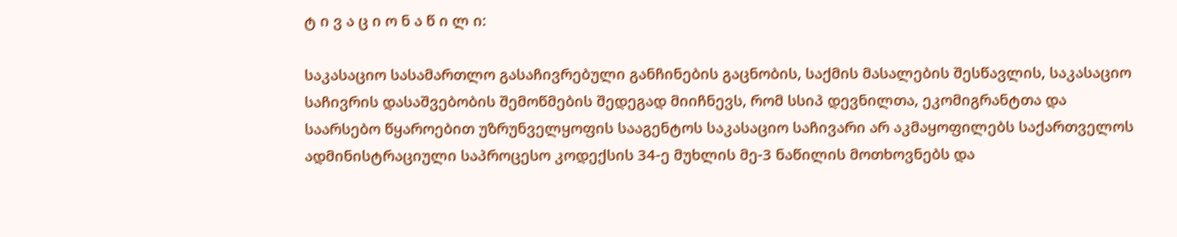ტ ი ვ ა ც ი ო ნ ა წ ი ლ ი:

საკასაციო სასამართლო გასაჩივრებული განჩინების გაცნობის, საქმის მასალების შესწავლის, საკასაციო საჩივრის დასაშვებობის შემოწმების შედეგად მიიჩნევს, რომ სსიპ დევნილთა, ეკომიგრანტთა და საარსებო წყაროებით უზრუნველყოფის სააგენტოს საკასაციო საჩივარი არ აკმაყოფილებს საქართველოს ადმინისტრაციული საპროცესო კოდექსის 34-ე მუხლის მე-3 ნაწილის მოთხოვნებს და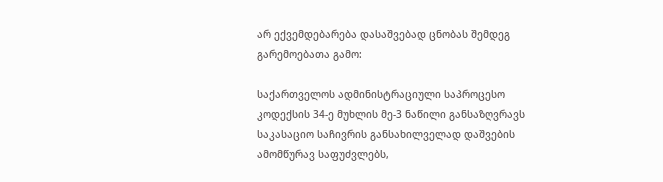არ ექვემდებარება დასაშვებად ცნობას შემდეგ გარემოებათა გამო:

საქართველოს ადმინისტრაციული საპროცესო კოდექსის 34-ე მუხლის მე-3 ნაწილი განსაზღვრავს საკასაციო საჩივრის განსახილველად დაშვების ამომწურავ საფუძვლებს,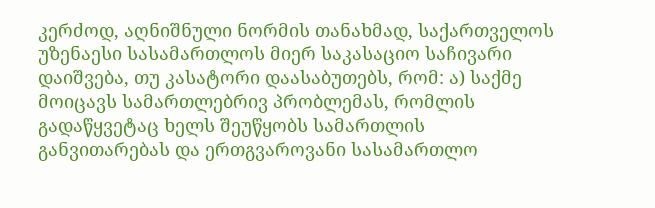კერძოდ, აღნიშნული ნორმის თანახმად, საქართველოს უზენაესი სასამართლოს მიერ საკასაციო საჩივარი დაიშვება, თუ კასატორი დაასაბუთებს, რომ: ა) საქმე მოიცავს სამართლებრივ პრობლემას, რომლის გადაწყვეტაც ხელს შეუწყობს სამართლის განვითარებას და ერთგვაროვანი სასამართლო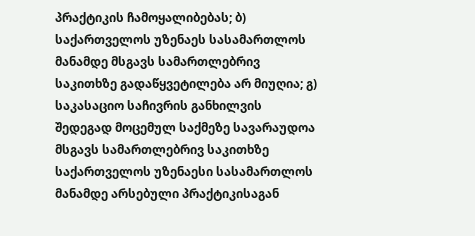პრაქტიკის ჩამოყალიბებას; ბ) საქართველოს უზენაეს სასამართლოს მანამდე მსგავს სამართლებრივ საკითხზე გადაწყვეტილება არ მიუღია; გ) საკასაციო საჩივრის განხილვის შედეგად მოცემულ საქმეზე სავარაუდოა მსგავს სამართლებრივ საკითხზე საქართველოს უზენაესი სასამართლოს მანამდე არსებული პრაქტიკისაგან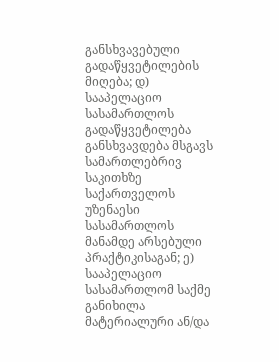განსხვავებული გადაწყვეტილების მიღება; დ) სააპელაციო სასამართლოს გადაწყვეტილება განსხვავდება მსგავს სამართლებრივ საკითხზე საქართველოს უზენაესი სასამართლოს მანამდე არსებული პრაქტიკისაგან; ე) სააპელაციო სასამართლომ საქმე განიხილა მატერიალური ან/და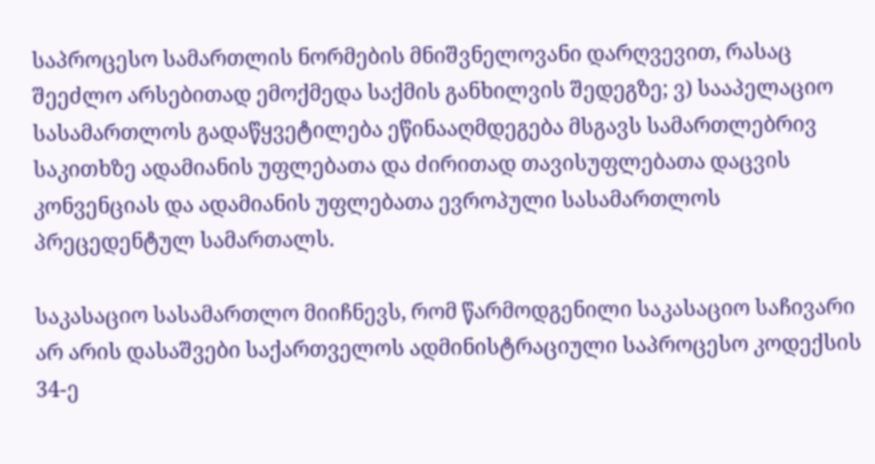საპროცესო სამართლის ნორმების მნიშვნელოვანი დარღვევით, რასაც შეეძლო არსებითად ემოქმედა საქმის განხილვის შედეგზე; ვ) სააპელაციო სასამართლოს გადაწყვეტილება ეწინააღმდეგება მსგავს სამართლებრივ საკითხზე ადამიანის უფლებათა და ძირითად თავისუფლებათა დაცვის კონვენციას და ადამიანის უფლებათა ევროპული სასამართლოს პრეცედენტულ სამართალს.

საკასაციო სასამართლო მიიჩნევს, რომ წარმოდგენილი საკასაციო საჩივარი არ არის დასაშვები საქართველოს ადმინისტრაციული საპროცესო კოდექსის 34-ე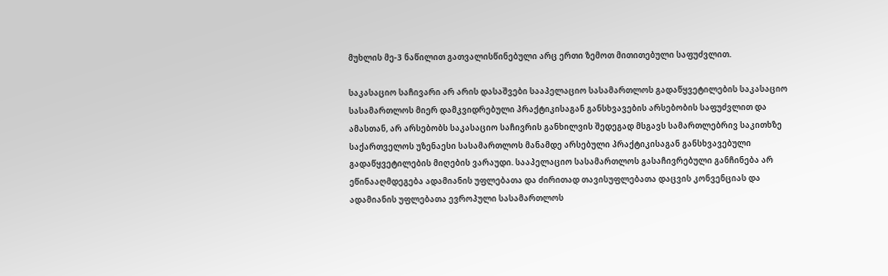მუხლის მე-3 ნაწილით გათვალისწინებული არც ერთი ზემოთ მითითებული საფუძვლით.

საკასაციო საჩივარი არ არის დასაშვები სააპელაციო სასამართლოს გადაწყვეტილების საკასაციო სასამართლოს მიერ დამკვიდრებული პრაქტიკისაგან განსხვავების არსებობის საფუძვლით და ამასთან, არ არსებობს საკასაციო საჩივრის განხილვის შედეგად მსგავს სამართლებრივ საკითხზე საქართველოს უზენაესი სასამართლოს მანამდე არსებული პრაქტიკისაგან განსხვავებული გადაწყვეტილების მიღების ვარაუდი. სააპელაციო სასამართლოს გასაჩივრებული განჩინება არ ეწინააღმდეგება ადამიანის უფლებათა და ძირითად თავისუფლებათა დაცვის კონვენციას და ადამიანის უფლებათა ევროპული სასამართლოს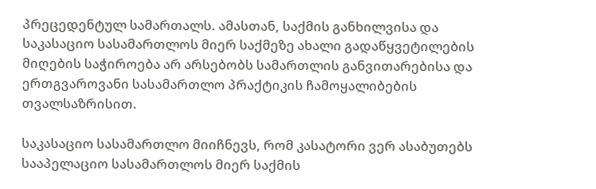პრეცედენტულ სამართალს. ამასთან, საქმის განხილვისა და საკასაციო სასამართლოს მიერ საქმეზე ახალი გადაწყვეტილების მიღების საჭიროება არ არსებობს სამართლის განვითარებისა და ერთგვაროვანი სასამართლო პრაქტიკის ჩამოყალიბების თვალსაზრისით.

საკასაციო სასამართლო მიიჩნევს, რომ კასატორი ვერ ასაბუთებს სააპელაციო სასამართლოს მიერ საქმის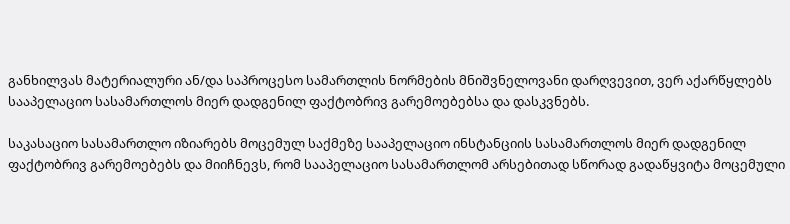განხილვას მატერიალური ან/და საპროცესო სამართლის ნორმების მნიშვნელოვანი დარღვევით, ვერ აქარწყლებს სააპელაციო სასამართლოს მიერ დადგენილ ფაქტობრივ გარემოებებსა და დასკვნებს.

საკასაციო სასამართლო იზიარებს მოცემულ საქმეზე სააპელაციო ინსტანციის სასამართლოს მიერ დადგენილ ფაქტობრივ გარემოებებს და მიიჩნევს, რომ სააპელაციო სასამართლომ არსებითად სწორად გადაწყვიტა მოცემული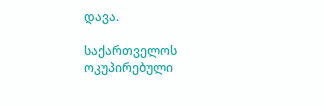დავა.

საქართველოს ოკუპირებული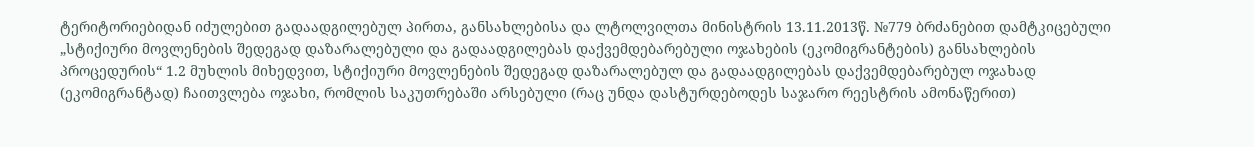ტერიტორიებიდან იძულებით გადაადგილებულ პირთა, განსახლებისა და ლტოლვილთა მინისტრის 13.11.2013წ. №779 ბრძანებით დამტკიცებული „სტიქიური მოვლენების შედეგად დაზარალებული და გადაადგილებას დაქვემდებარებული ოჯახების (ეკომიგრანტების) განსახლების პროცედურის“ 1.2 მუხლის მიხედვით, სტიქიური მოვლენების შედეგად დაზარალებულ და გადაადგილებას დაქვემდებარებულ ოჯახად (ეკომიგრანტად) ჩაითვლება ოჯახი, რომლის საკუთრებაში არსებული (რაც უნდა დასტურდებოდეს საჯარო რეესტრის ამონაწერით)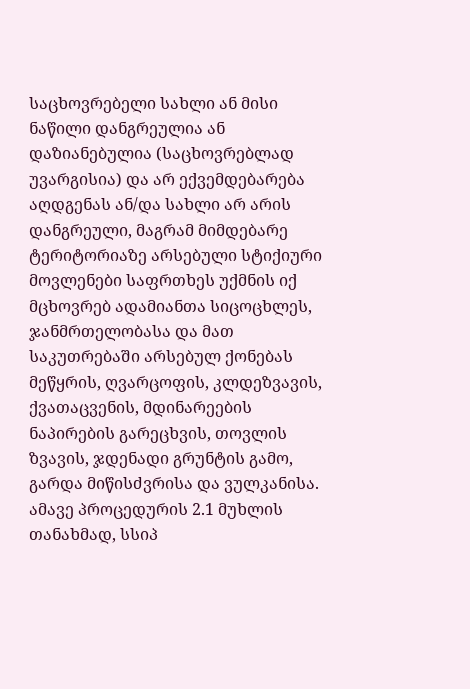საცხოვრებელი სახლი ან მისი ნაწილი დანგრეულია ან დაზიანებულია (საცხოვრებლად უვარგისია) და არ ექვემდებარება აღდგენას ან/და სახლი არ არის დანგრეული, მაგრამ მიმდებარე ტერიტორიაზე არსებული სტიქიური მოვლენები საფრთხეს უქმნის იქ მცხოვრებ ადამიანთა სიცოცხლეს, ჯანმრთელობასა და მათ საკუთრებაში არსებულ ქონებას მეწყრის, ღვარცოფის, კლდეზვავის, ქვათაცვენის, მდინარეების ნაპირების გარეცხვის, თოვლის ზვავის, ჯდენადი გრუნტის გამო, გარდა მიწისძვრისა და ვულკანისა. ამავე პროცედურის 2.1 მუხლის თანახმად, სსიპ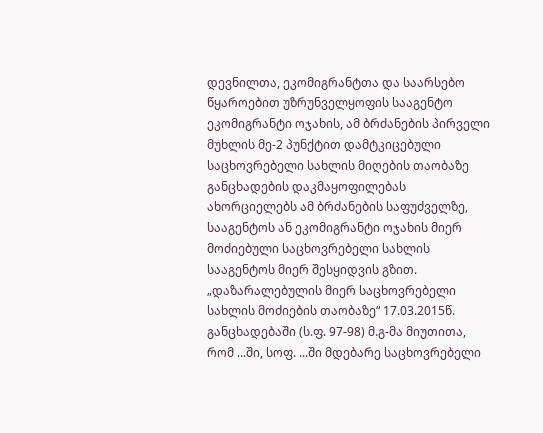დევნილთა, ეკომიგრანტთა და საარსებო წყაროებით უზრუნველყოფის სააგენტო ეკომიგრანტი ოჯახის, ამ ბრძანების პირველი მუხლის მე-2 პუნქტით დამტკიცებული საცხოვრებელი სახლის მიღების თაობაზე განცხადების დაკმაყოფილებას ახორციელებს ამ ბრძანების საფუძველზე, სააგენტოს ან ეკომიგრანტი ოჯახის მიერ მოძიებული საცხოვრებელი სახლის სააგენტოს მიერ შესყიდვის გზით. „დაზარალებულის მიერ საცხოვრებელი სახლის მოძიების თაობაზე“ 17.03.2015წ. განცხადებაში (ს.ფ. 97-98) მ.გ-მა მიუთითა, რომ ...ში, სოფ. ...ში მდებარე საცხოვრებელი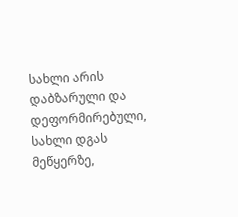სახლი არის დაბზარული და დეფორმირებული, სახლი დგას მეწყერზე,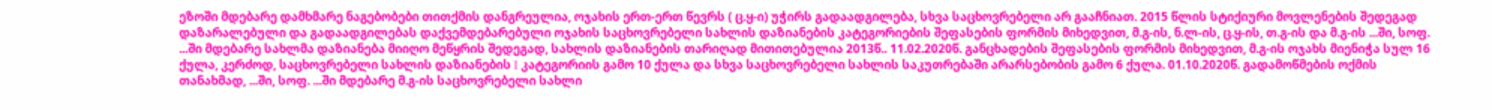ეზოში მდებარე დამხმარე ნაგებობები თითქმის დანგრეულია, ოჯახის ერთ-ერთ წევრს ( ც.ყ-ი) უჭირს გადაადგილება, სხვა საცხოვრებელი არ გააჩნიათ. 2015 წლის სტიქიური მოვლენების შედეგად დაზარალებული და გადაადგილებას დაქვემდებარებული ოჯახის საცხოვრებელი სახლის დაზიანების კატეგორიების შეფასების ფორმის მიხედვით, მ.გ-ის, ნ.ლ-ის, ც.ყ-ის, თ.გ-ის და მ.გ-ის ...ში, სოფ. ...ში მდებარე სახლმა დაზიანება მიიღო მეწყრის შედეგად, სახლის დაზიანების თარიღად მითითებულია 2013წ.. 11.02.2020წ. განცხადების შეფასების ფორმის მიხედვით, მ.გ-ის ოჯახს მიენიჭა სულ 16 ქულა, კერძოდ, საცხოვრებელი სახლის დაზიანების I კატეგორიის გამო 10 ქულა და სხვა საცხოვრებელი სახლის საკუთრებაში არარსებობის გამო 6 ქულა. 01.10.2020წ. გადამოწმების ოქმის თანახმად, ...ში, სოფ. ...ში მდებარე მ.გ-ის საცხოვრებელი სახლი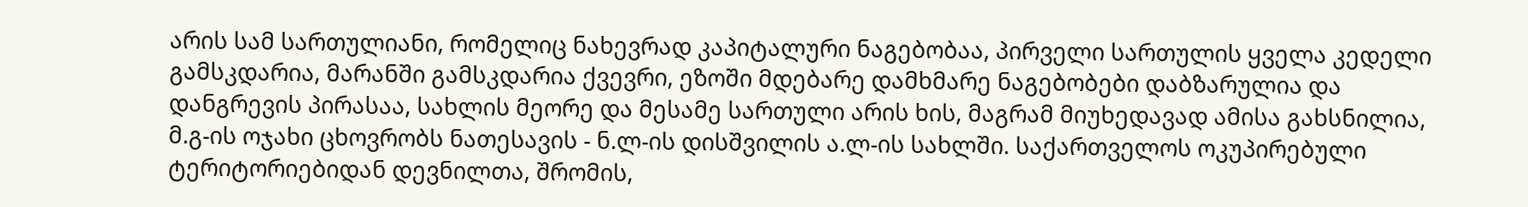არის სამ სართულიანი, რომელიც ნახევრად კაპიტალური ნაგებობაა, პირველი სართულის ყველა კედელი გამსკდარია, მარანში გამსკდარია ქვევრი, ეზოში მდებარე დამხმარე ნაგებობები დაბზარულია და დანგრევის პირასაა, სახლის მეორე და მესამე სართული არის ხის, მაგრამ მიუხედავად ამისა გახსნილია, მ.გ-ის ოჯახი ცხოვრობს ნათესავის - ნ.ლ-ის დისშვილის ა.ლ-ის სახლში. საქართველოს ოკუპირებული ტერიტორიებიდან დევნილთა, შრომის,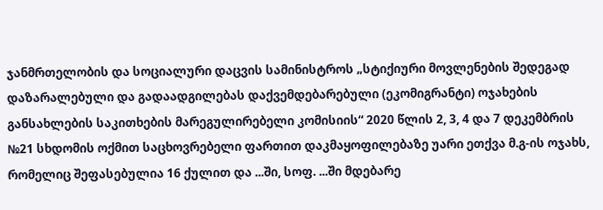ჯანმრთელობის და სოციალური დაცვის სამინისტროს „სტიქიური მოვლენების შედეგად დაზარალებული და გადაადგილებას დაქვემდებარებული (ეკომიგრანტი) ოჯახების განსახლების საკითხების მარეგულირებელი კომისიის“ 2020 წლის 2, 3, 4 და 7 დეკემბრის №21 სხდომის ოქმით საცხოვრებელი ფართით დაკმაყოფილებაზე უარი ეთქვა მ.გ-ის ოჯახს, რომელიც შეფასებულია 16 ქულით და ...ში, სოფ. ...ში მდებარე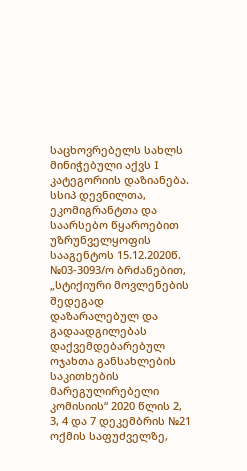საცხოვრებელს სახლს მინიჭებული აქვს I კატეგორიის დაზიანება. სსიპ დევნილთა, ეკომიგრანტთა და საარსებო წყაროებით უზრუნველყოფის სააგენტოს 15.12.2020წ. №03-3093/ო ბრძანებით, „სტიქიური მოვლენების შედეგად დაზარალებულ და გადაადგილებას დაქვემდებარებულ ოჯახთა განსახლების საკითხების მარეგულირებელი კომისიის“ 2020 წლის 2, 3, 4 და 7 დეკემბრის №21 ოქმის საფუძველზე,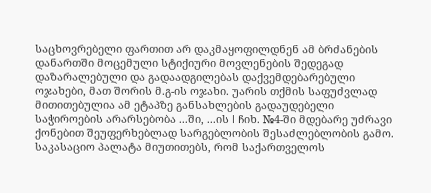საცხოვრებელი ფართით არ დაკმაყოფილდნენ ამ ბრძანების დანართში მოცემული სტიქიური მოვლენების შედეგად დაზარალებული და გადაადგილებას დაქვემდებარებული ოჯახები, მათ შორის მ.გ-ის ოჯახი. უარის თქმის საფუძვლად მითითებულია ამ ეტაპზე განსახლების გადაუდებელი საჭიროების არარსებობა ...ში, ...ის I ჩიხ. №4-ში მდებარე უძრავი ქონებით შეუფერხებლად სარგებლობის შესაძლებლობის გამო. საკასაციო პალატა მიუთითებს, რომ საქართველოს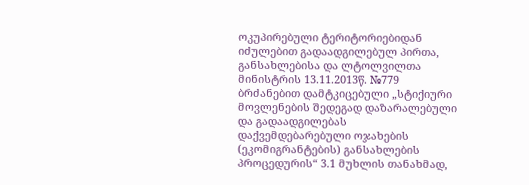ოკუპირებული ტერიტორიებიდან იძულებით გადაადგილებულ პირთა, განსახლებისა და ლტოლვილთა მინისტრის 13.11.2013წ. №779 ბრძანებით დამტკიცებული „სტიქიური მოვლენების შედეგად დაზარალებული და გადაადგილებას დაქვემდებარებული ოჯახების (ეკომიგრანტების) განსახლების პროცედურის“ 3.1 მუხლის თანახმად,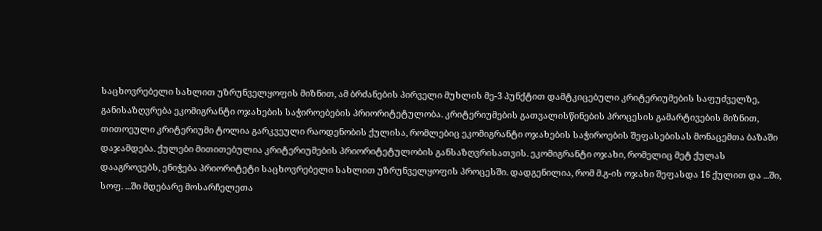საცხოვრებელი სახლით უზრუნველყოფის მიზნით, ამ ბრძანების პირველი მუხლის მე-3 პუნქტით დამტკიცებული კრიტერიუმების საფუძველზე, განისაზღვრება ეკომიგრანტი ოჯახების საჭიროებების პრიორიტეტულობა. კრიტერიუმების გათვალისწინების პროცესის გამარტივების მიზნით, თითოეული კრიტერიუმი ტოლია გარკვეული რაოდენობის ქულისა, რომლებიც ეკომიგრანტი ოჯახების საჭიროების შეფასებისას მონაცემთა ბაზაში დაჯამდება. ქულები მითითებულია კრიტერიუმების პრიორიტეტულობის განსაზღვრისათვის. ეკომიგრანტი ოჯახი, რომელიც მეტ ქულას დააგროვებს, ენიჭება პრიორიტეტი საცხოვრებელი სახლით უზრუნველყოფის პროცესში. დადგენილია, რომ მ.გ-ის ოჯახი შეფასდა 16 ქულით და ...ში, სოფ. ...ში მდებარე მოსარჩელეთა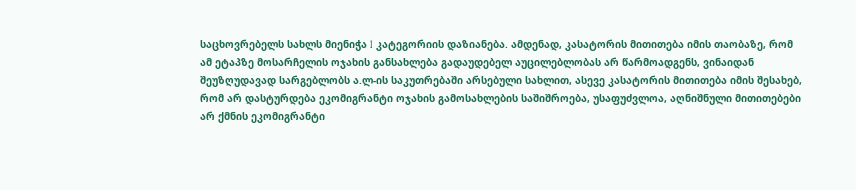საცხოვრებელს სახლს მიენიჭა I კატეგორიის დაზიანება. ამდენად, კასატორის მითითება იმის თაობაზე, რომ ამ ეტაპზე მოსარჩელის ოჯახის განსახლება გადაუდებელ აუცილებლობას არ წარმოადგენს, ვინაიდან შეუზღუდავად სარგებლობს ა.ლ-ის საკუთრებაში არსებული სახლით, ასევე კასატორის მითითება იმის შესახებ, რომ არ დასტურდება ეკომიგრანტი ოჯახის გამოსახლების საშიშროება, უსაფუძვლოა, აღნიშნული მითითებები არ ქმნის ეკომიგრანტი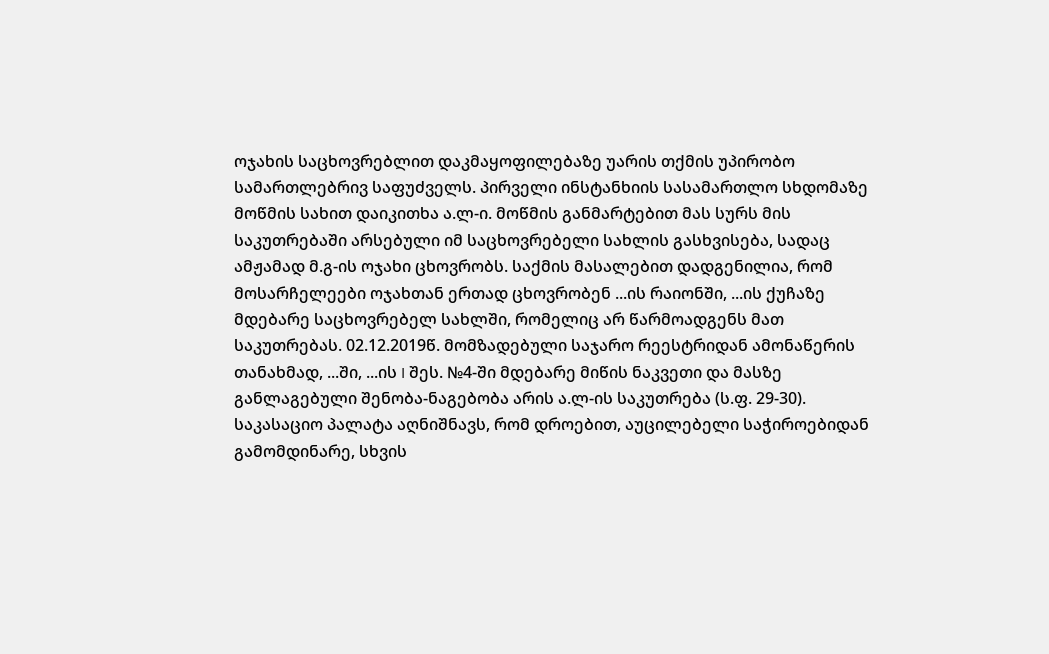ოჯახის საცხოვრებლით დაკმაყოფილებაზე უარის თქმის უპირობო სამართლებრივ საფუძველს. პირველი ინსტანხიის სასამართლო სხდომაზე მოწმის სახით დაიკითხა ა.ლ-ი. მოწმის განმარტებით მას სურს მის საკუთრებაში არსებული იმ საცხოვრებელი სახლის გასხვისება, სადაც ამჟამად მ.გ-ის ოჯახი ცხოვრობს. საქმის მასალებით დადგენილია, რომ მოსარჩელეები ოჯახთან ერთად ცხოვრობენ ...ის რაიონში, ...ის ქუჩაზე მდებარე საცხოვრებელ სახლში, რომელიც არ წარმოადგენს მათ საკუთრებას. 02.12.2019წ. მომზადებული საჯარო რეესტრიდან ამონაწერის თანახმად, ...ში, ...ის I შეს. №4-ში მდებარე მიწის ნაკვეთი და მასზე განლაგებული შენობა-ნაგებობა არის ა.ლ-ის საკუთრება (ს.ფ. 29-30). საკასაციო პალატა აღნიშნავს, რომ დროებით, აუცილებელი საჭიროებიდან გამომდინარე, სხვის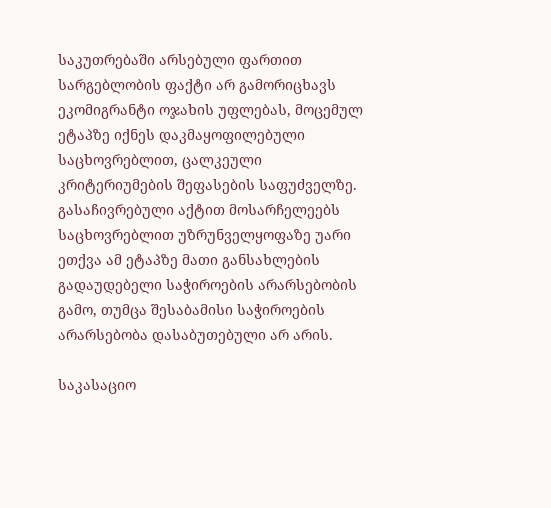საკუთრებაში არსებული ფართით სარგებლობის ფაქტი არ გამორიცხავს ეკომიგრანტი ოჯახის უფლებას, მოცემულ ეტაპზე იქნეს დაკმაყოფილებული საცხოვრებლით, ცალკეული კრიტერიუმების შეფასების საფუძველზე. გასაჩივრებული აქტით მოსარჩელეებს საცხოვრებლით უზრუნველყოფაზე უარი ეთქვა ამ ეტაპზე მათი განსახლების გადაუდებელი საჭიროების არარსებობის გამო, თუმცა შესაბამისი საჭიროების არარსებობა დასაბუთებული არ არის.

საკასაციო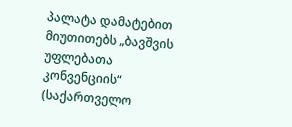პალატა დამატებით მიუთითებს „ბავშვის უფლებათა კონვენციის“ (საქართველო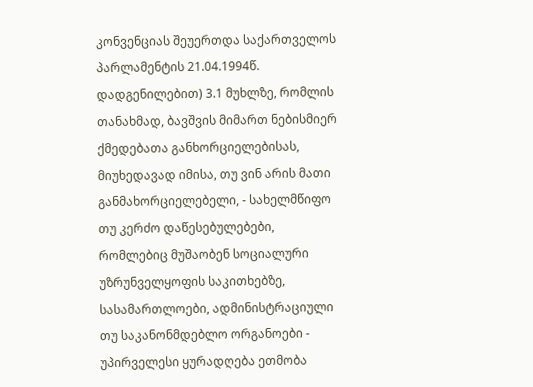კონვენციას შეუერთდა საქართველოს პარლამენტის 21.04.1994წ. დადგენილებით) 3.1 მუხლზე, რომლის თანახმად, ბავშვის მიმართ ნებისმიერ ქმედებათა განხორციელებისას, მიუხედავად იმისა, თუ ვინ არის მათი განმახორციელებელი, - სახელმწიფო თუ კერძო დაწესებულებები, რომლებიც მუშაობენ სოციალური უზრუნველყოფის საკითხებზე, სასამართლოები, ადმინისტრაციული თუ საკანონმდებლო ორგანოები - უპირველესი ყურადღება ეთმობა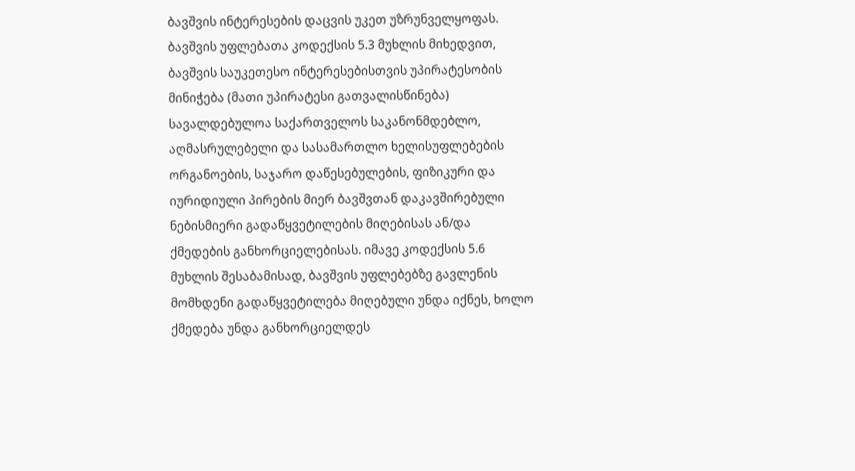ბავშვის ინტერესების დაცვის უკეთ უზრუნველყოფას. ბავშვის უფლებათა კოდექსის 5.3 მუხლის მიხედვით, ბავშვის საუკეთესო ინტერესებისთვის უპირატესობის მინიჭება (მათი უპირატესი გათვალისწინება) სავალდებულოა საქართველოს საკანონმდებლო, აღმასრულებელი და სასამართლო ხელისუფლებების ორგანოების, საჯარო დაწესებულების, ფიზიკური და იურიდიული პირების მიერ ბავშვთან დაკავშირებული ნებისმიერი გადაწყვეტილების მიღებისას ან/და ქმედების განხორციელებისას. იმავე კოდექსის 5.6 მუხლის შესაბამისად, ბავშვის უფლებებზე გავლენის მომხდენი გადაწყვეტილება მიღებული უნდა იქნეს, ხოლო ქმედება უნდა განხორციელდეს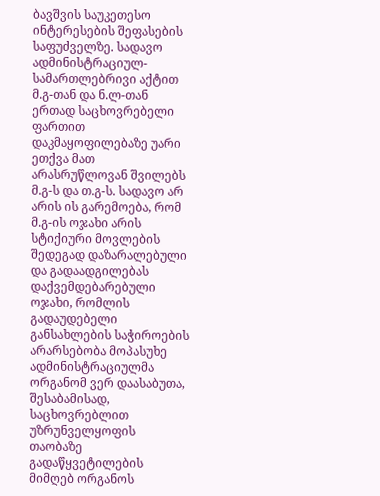ბავშვის საუკეთესო ინტერესების შეფასების საფუძველზე. სადავო ადმინისტრაციულ-სამართლებრივი აქტით მ.გ-თან და ნ.ლ-თან ერთად საცხოვრებელი ფართით დაკმაყოფილებაზე უარი ეთქვა მათ არასრუწლოვან შვილებს მ.გ-ს და თ.გ-ს. სადავო არ არის ის გარემოება, რომ მ.გ-ის ოჯახი არის სტიქიური მოვლების შედეგად დაზარალებული და გადაადგილებას დაქვემდებარებული ოჯახი, რომლის გადაუდებელი განსახლების საჭიროების არარსებობა მოპასუხე ადმინისტრაციულმა ორგანომ ვერ დაასაბუთა, შესაბამისად, საცხოვრებლით უზრუნველყოფის თაობაზე გადაწყვეტილების მიმღებ ორგანოს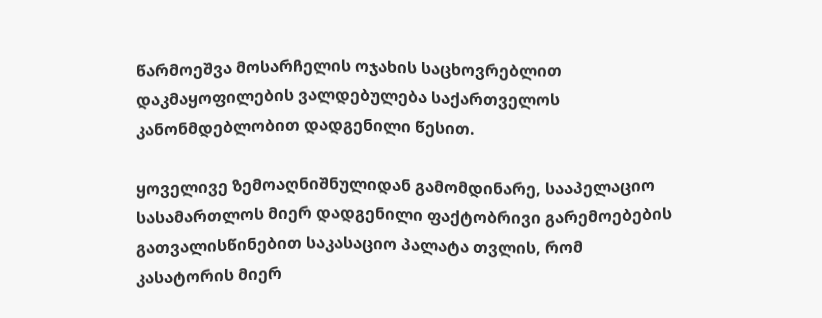წარმოეშვა მოსარჩელის ოჯახის საცხოვრებლით დაკმაყოფილების ვალდებულება საქართველოს კანონმდებლობით დადგენილი წესით.

ყოველივე ზემოაღნიშნულიდან გამომდინარე, სააპელაციო სასამართლოს მიერ დადგენილი ფაქტობრივი გარემოებების გათვალისწინებით საკასაციო პალატა თვლის, რომ კასატორის მიერ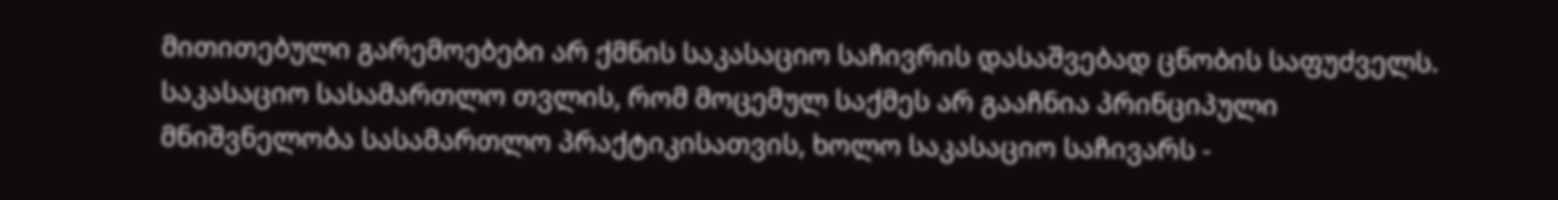მითითებული გარემოებები არ ქმნის საკასაციო საჩივრის დასაშვებად ცნობის საფუძველს. საკასაციო სასამართლო თვლის, რომ მოცემულ საქმეს არ გააჩნია პრინციპული მნიშვნელობა სასამართლო პრაქტიკისათვის, ხოლო საკასაციო საჩივარს -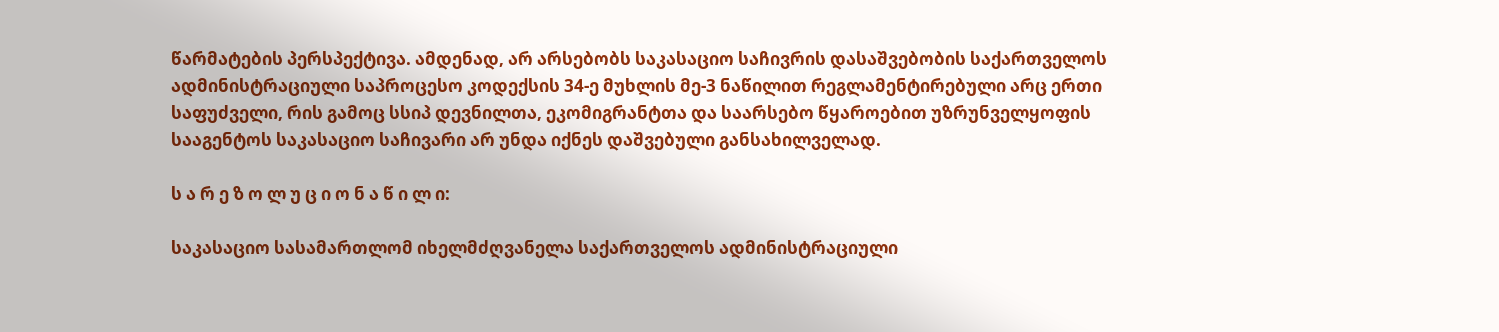წარმატების პერსპექტივა. ამდენად, არ არსებობს საკასაციო საჩივრის დასაშვებობის საქართველოს ადმინისტრაციული საპროცესო კოდექსის 34-ე მუხლის მე-3 ნაწილით რეგლამენტირებული არც ერთი საფუძველი, რის გამოც სსიპ დევნილთა, ეკომიგრანტთა და საარსებო წყაროებით უზრუნველყოფის სააგენტოს საკასაციო საჩივარი არ უნდა იქნეს დაშვებული განსახილველად.

ს ა რ ე ზ ო ლ უ ც ი ო ნ ა წ ი ლ ი:

საკასაციო სასამართლომ იხელმძღვანელა საქართველოს ადმინისტრაციული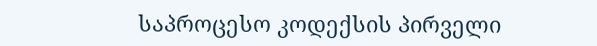საპროცესო კოდექსის პირველი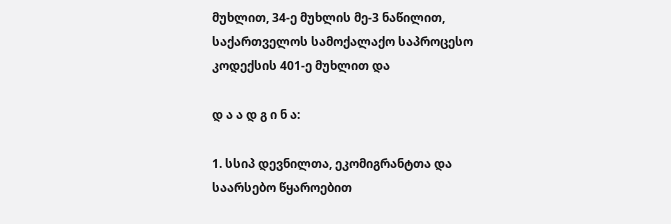მუხლით, 34-ე მუხლის მე-3 ნაწილით, საქართველოს სამოქალაქო საპროცესო კოდექსის 401-ე მუხლით და

დ ა ა დ გ ი ნ ა:

1. სსიპ დევნილთა, ეკომიგრანტთა და საარსებო წყაროებით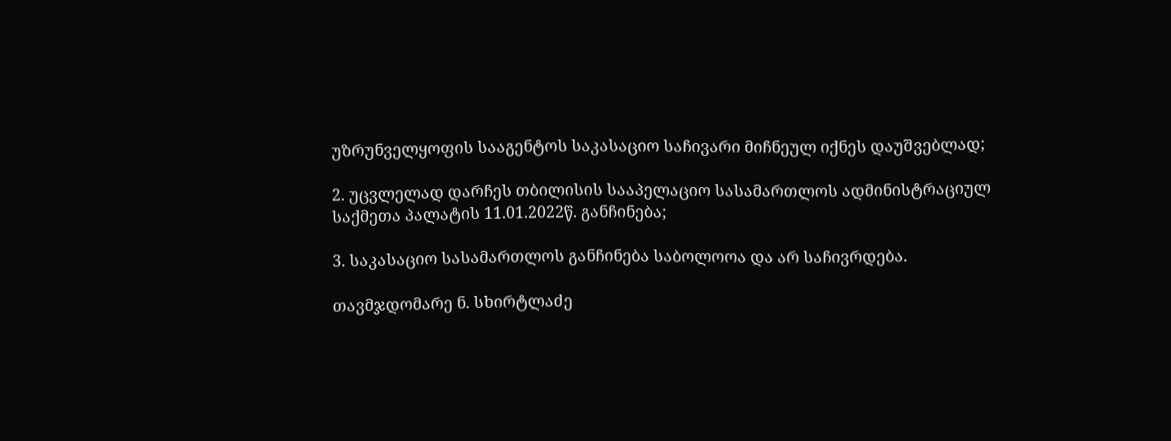უზრუნველყოფის სააგენტოს საკასაციო საჩივარი მიჩნეულ იქნეს დაუშვებლად;

2. უცვლელად დარჩეს თბილისის სააპელაციო სასამართლოს ადმინისტრაციულ საქმეთა პალატის 11.01.2022წ. განჩინება;

3. საკასაციო სასამართლოს განჩინება საბოლოოა და არ საჩივრდება.

თავმჯდომარე ნ. სხირტლაძე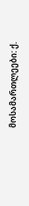მოსამართლეები: ქ.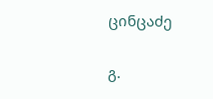ცინცაძე

გ.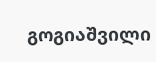გოგიაშვილი